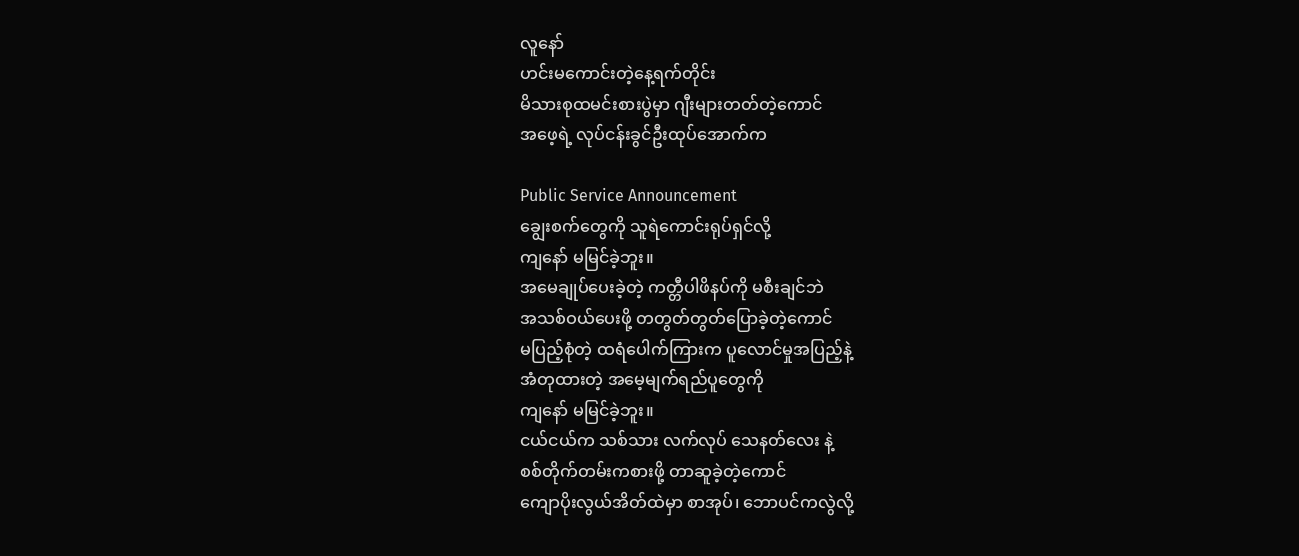လူနော်
ဟင်းမကောင်းတဲ့နေ့ရက်တိုင်း
မိသားစုထမင်းစားပွဲမှာ ဂျီးများတတ်တဲ့ကောင်
အဖေ့ရဲ့ လုပ်ငန်းခွင်ဦးထုပ်အောက်က

Public Service Announcement
ချွေးစက်တွေကို သူရဲကောင်းရုပ်ရှင်လို့
ကျနော် မမြင်ခဲ့ဘူး။
အမေချုပ်ပေးခဲ့တဲ့ ကတ္တီပါဖိနပ်ကို မစီးချင်ဘဲ
အသစ်ဝယ်ပေးဖို့ တတွတ်တွတ်ပြောခဲ့တဲ့ကောင်
မပြည့်စုံတဲ့ ထရံပေါက်ကြားက ပူလောင်မှုအပြည့်နဲ့
အံတုထားတဲ့ အမေ့မျက်ရည်ပူတွေကို
ကျနော် မမြင်ခဲ့ဘူး။
ငယ်ငယ်က သစ်သား လက်လုပ် သေနတ်လေး နဲ့
စစ်တိုက်တမ်းကစားဖို့ တာဆူခဲ့တဲ့ကောင်
ကျောပိုးလွယ်အိတ်ထဲမှာ စာအုပ်၊ ဘောပင်ကလွဲလို့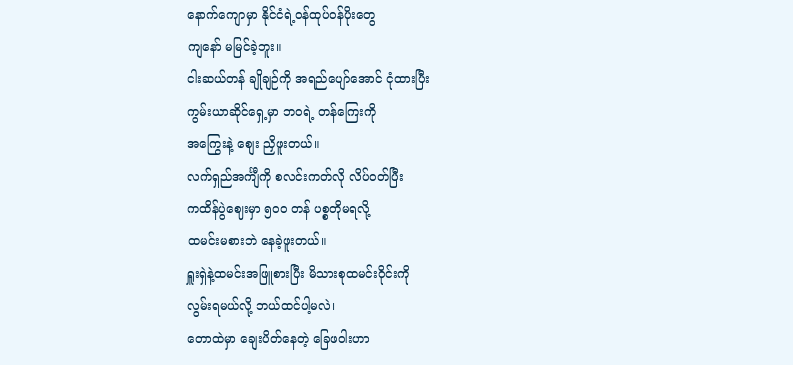နောက်ကျောမှာ နိုင်ငံရဲ့ဝန်ထုပ်ဝန်ပိုးတွေ
ကျနော် မမြင်ခဲ့ဘူး။
ငါးဆယ်တန် ချိုချဉ်ကို အရည်ပျော်အောင် ငုံထားပြီး
ကွမ်းယာဆိုင်ရှေ့မှာ ဘဝရဲ့ တန်ကြေးကို
အကြွေးနဲ့ စျေး ညှိဖူးတယ်။
လက်ရှည်အင်္ကျီကို စလင်းကတ်လို လိပ်ဝတ်ပြီး
ကထိန်ပွဲဈေးမှာ ၅၀၀ တန် ပစ္စတိုမရလို့
ထမင်းမစားဘဲ နေခဲ့ဖူးတယ်။
ရှူးရှဲနဲ့ထမင်းအဖြူစားပြီး မိသားစုထမင်းဝိုင်းကို
လွမ်းရမယ်လို့ ဘယ်ထင်ပါ့မလဲ၊
တောထဲမှာ ချေးပိတ်နေတဲ့ ခြေဖဝါးဟာ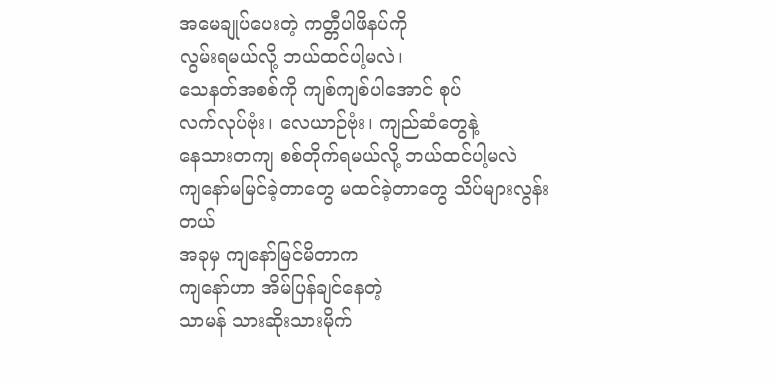အမေချုပ်ပေးတဲ့ ကတ္တီပါဖိနပ်ကို
လွမ်းရမယ်လို့ ဘယ်ထင်ပါ့မလဲ၊
သေနတ်အစစ်ကို ကျစ်ကျစ်ပါအောင် စုပ်
လက်လုပ်ဗုံး၊ လေယာဉ်ဗုံး၊ ကျည်ဆံတွေနဲ့
နေသားတကျ စစ်တိုက်ရမယ်လို့ ဘယ်ထင်ပါ့မလဲ
ကျနော်မမြင်ခဲ့တာတွေ မထင်ခဲ့တာတွေ သိပ်များလွန်းတယ်
အခုမှ ကျနော်မြင်မိတာက
ကျနော်ဟာ အိမ်ပြန်ချင်နေတဲ့
သာမန် သားဆိုးသားမိုက်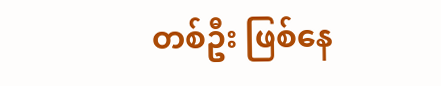တစ်ဦး ဖြစ်နေ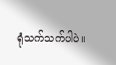ရုံသက်သက်ပါပဲ။